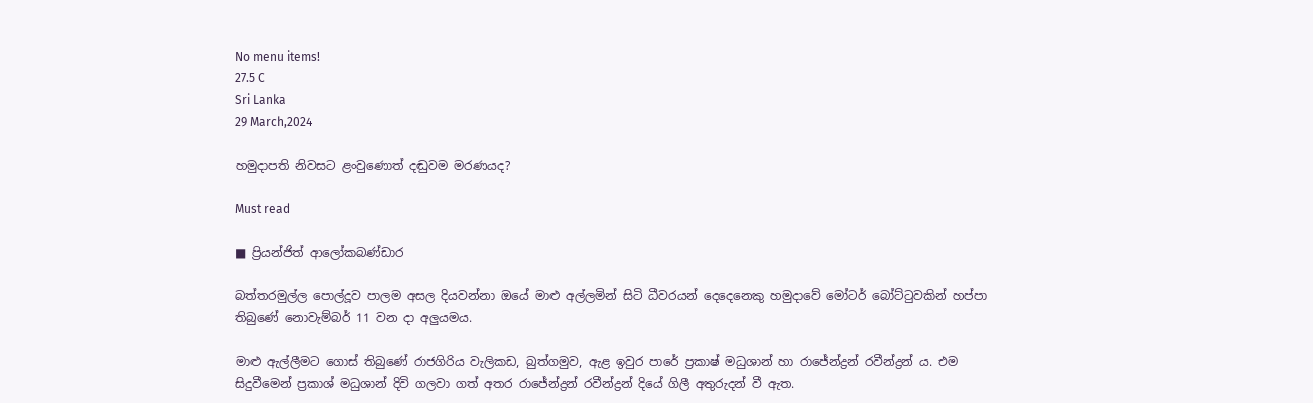No menu items!
27.5 C
Sri Lanka
29 March,2024

හමුදාපති නිවසට ළංවුණොත් දඬුවම මරණයද?

Must read

■ ප්‍රියන්ජිත් ආලෝකබණ්ඩාර

බත්තරමුල්ල පොල්දූව පාලම අසල දියවන්නා ඔයේ මාළු අල්ලමින් සිටි ධීවරයන් දෙදෙනෙකු හමුදාවේ මෝටර් බෝට්ටුවකින් හප්පා තිබුණේ නොවැම්බර් 11 වන දා අලුයමය.

මාළු ඇල්ලීමට ගොස් තිබුණේ රාජගිරිය වැලිකඩ, බුත්ගමුව, ඇළ ඉවුර පාරේ ප්‍රකාෂ් මධුශාන් හා රාජේන්ද්‍රන් රවීන්ද්‍රන් ය. එම සිදුවීමෙන් ප්‍රකාශ් මධුශාන් දිවි ගලවා ගත් අතර රාජේන්ද්‍රන් රවීන්ද්‍රන් දියේ ගිලී අතුරුදන් වී ඇත.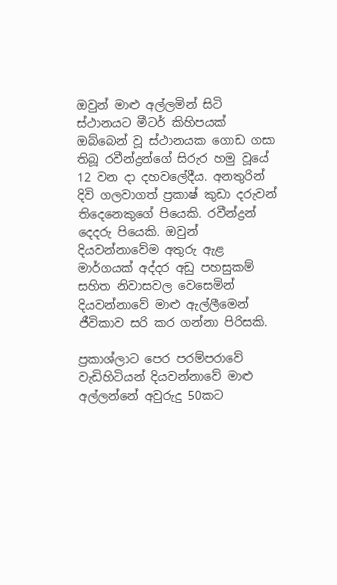ඔවුන් මාළු අල්ලමින් සිටි ස්ථානයට මීටර් කිහිපයක් ඔබ්බෙන් වූ ස්ථානයක ගොඩ ගසා තිබූ රවීන්ද්‍රන්ගේ සිරුර හමු වූයේ 12 වන දා දහවලේදීය. අනතුරින් දිවි ගලවාගත් ප්‍රකාෂ් කුඩා දරුවන් තිදෙනෙකුගේ පියෙකි. රවීන්ද්‍රන් දෙදරු පියෙකි. ඔවුන් දියවන්නාවේම අතුරු ඇළ මාර්ගයක් අද්දර අඩු පහසුකම් සහිත නිවාසවල වෙසෙමින් දියවන්නාවේ මාළු ඇල්ලීමෙන් ජීවිකාව සරි කර ගන්නා පිරිසකි.

ප්‍රකාශ්ලාට පෙර පරම්පරාවේ වැඩිහිටියන් දියවන්නාවේ මාළු අල්ලන්නේ අවුරුදු 50කට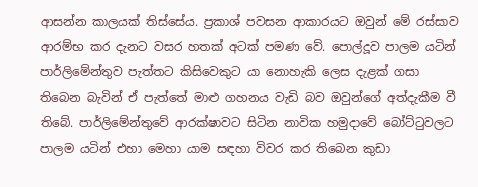ආසන්න කාලයක් තිස්සේය. ප්‍රකාශ් පවසන ආකාරයට ඔවුන් මේ රස්සාව ආරම්භ කර දැනට වසර හතක් අටක් පමණ වේ. පොල්දූව පාලම යටින් පාර්ලිමේන්තුව පැත්තට කිසිවෙකුට යා නොහැකි ලෙස දැළක් ගසා තිබෙන බැවින් ඒ පැත්තේ මාළු ගහනය වැඩි බව ඔවුන්ගේ අත්දැකීම වී තිබේ. පාර්ලිමේන්තුවේ ආරක්ෂාවට සිටින නාවික හමුදාවේ බෝට්ටුවලට පාලම යටින් එහා මෙහා යාම සඳහා විවර කර තිබෙන කුඩා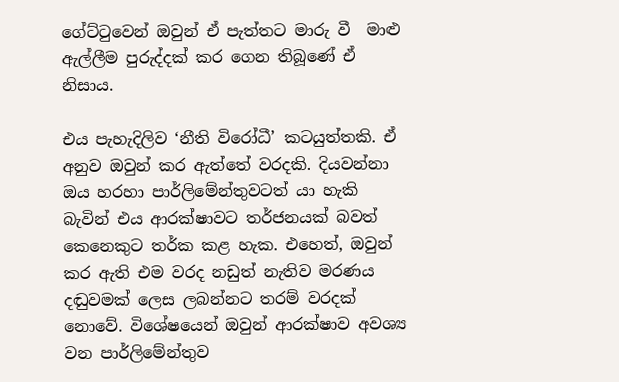ගේට්ටුවෙන් ඔවුන් ඒ පැත්තට මාරු වී  මාළු ඇල්ලීම පුරුද්දක් කර ගෙන තිබූණේ ඒ නිසාය.

එය පැහැදිලිව ‘නීති විරෝධී’ කටයුත්තකි. ඒ අනුව ඔවුන් කර ඇත්තේ වරදකි. දියවන්නා ඔය හරහා පාර්ලිමේන්තුවටත් යා හැකි බැවින් එය ආරක්ෂාවට තර්ජනයක් බවත් කෙනෙකුට තර්ක කළ හැක. එහෙත්, ඔවුන් කර ඇති එම වරද නඩුත් නැතිව මරණය දඬුවමක් ලෙස ලබන්නට තරම් වරදක් නොවේ. විශේෂයෙන් ඔවුන් ආරක්ෂාව අවශ්‍ය වන පාර්ලිමේන්තුව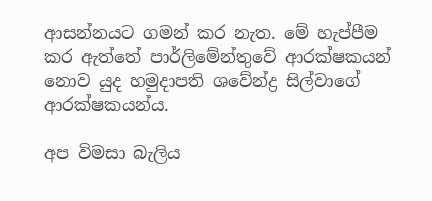ආසන්නයට ගමන් කර නැත. මේ හැප්පීම කර ඇත්තේ පාර්ලිමේන්තුවේ ආරක්ෂකයන් නොව යුද හමුදාපති ශවේන්ද්‍ර සිල්වාගේ ආරක්ෂකයන්ය.

අප විමසා බැලිය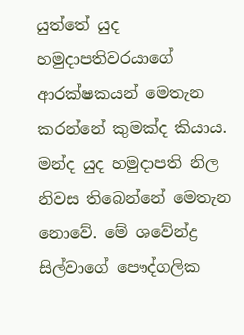යුත්තේ යුද හමුදාපතිවරයාගේ ආරක්ෂකයන් මෙතැන කරන්නේ කුමක්ද කියාය. මන්ද යුද හමුදාපති නිල නිවස තිබෙන්නේ මෙතැන නොවේ. මේ ශවේන්ද්‍ර සිල්වාගේ පෞද්ගලික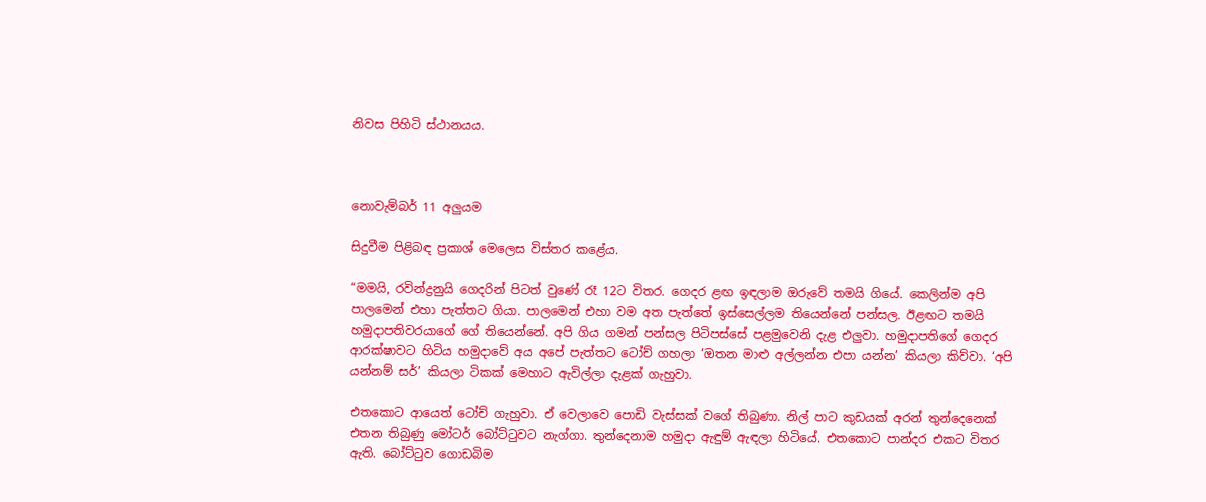නිවස පිහිටි ස්ථානයය.



නොවැම්බර් 11 අලුයම

සිදුවීම පිළිබඳ ප්‍රකාශ් මෙලෙස විස්තර කළේය.

“මමයි, රවින්ද්‍රනුයි ගෙදරින් පිටත් වුණේ රෑ 12ට විතර. ගෙදර ළඟ ඉඳලාම ඔරුවේ තමයි ගියේ. කෙලින්ම අපි පාලමෙන් එහා පැත්තට ගියා. පාලමෙන් එහා වම අත පැත්තේ ඉස්සෙල්ලම තියෙන්නේ පන්සල. ඊළඟට තමයි හමුදාපතිවරයාගේ ගේ තියෙන්නේ. අපි ගිය ගමන් පන්සල පිටිපස්සේ පළමුවෙනි දැළ එලුවා. හමුදාපතිගේ ගෙදර ආරක්ෂාවට හිටිය හමුදාවේ අය අපේ පැත්තට ටෝච් ගහලා ‘ඔතන මාළු අල්ලන්න එපා යන්න’ කියලා කිව්වා. ‘අපි යන්නම් සර්’ කියලා ටිකක් මෙහාට ඇවිල්ලා දැළක් ගැහුවා.

එතකොට ආයෙත් ටෝච් ගැහුවා. ඒ වෙලාවෙ පොඩි වැස්සක් වගේ තිබුණා. නිල් පාට කුඩයක් අරන් තුන්දෙනෙක් එතන තිබුණු මෝටර් බෝට්ටුවට නැග්ගා. තුන්දෙනාම හමුදා ඇඳුම් ඇඳලා හිටියේ. එතකොට පාන්දර එකට විතර ඇති. බෝට්ටුව ගොඩබිම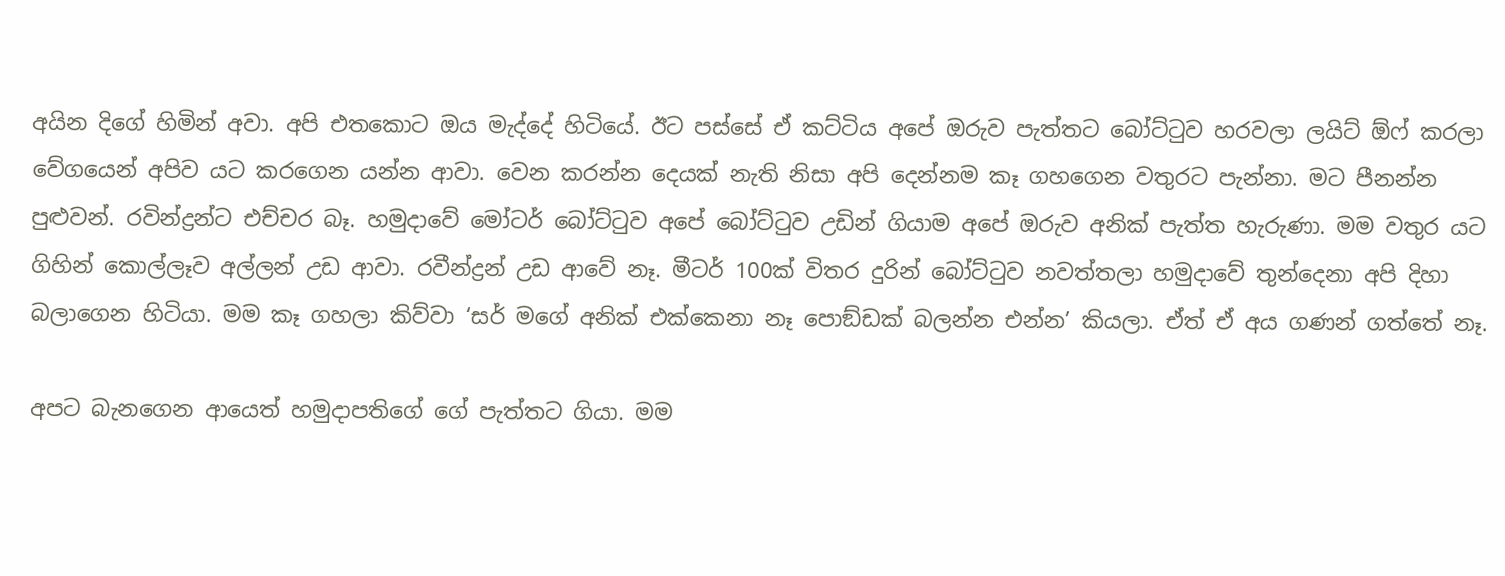අයින දිගේ හිමින් අවා. අපි එතකොට ඔය මැද්දේ හිටියේ. ඊට පස්සේ ඒ කට්ටිය අපේ ඔරුව පැත්තට බෝට්ටුව හරවලා ලයිට් ඕෆ් කරලා වේගයෙන් අපිව යට කරගෙන යන්න ආවා. වෙන කරන්න දෙයක් නැති නිසා අපි දෙන්නම කෑ ගහගෙන වතුරට පැන්නා. මට පීනන්න පුළුවන්. රවින්ද්‍රන්ට එච්චර බෑ. හමුදාවේ මෝටර් බෝට්ටුව අපේ බෝට්ටුව උඩින් ගියාම අපේ ඔරුව අනික් පැත්ත හැරුණා. මම වතුර යට ගිහින් කොල්ලෑව අල්ලන් උඩ ආවා. රවීන්ද්‍රන් උඩ ආවේ නෑ. මීටර් 100ක් විතර දුරින් බෝට්ටුව නවත්තලා හමුදාවේ තුන්දෙනා අපි දිහා බලාගෙන හිටියා. මම කෑ ගහලා කිව්වා ‘සර් මගේ අනික් එක්කෙනා නෑ පොඞ්ඩක් බලන්න එන්න’ කියලා. ඒත් ඒ අය ගණන් ගත්තේ නෑ.

අපට බැනගෙන ආයෙත් හමුදාපතිගේ ගේ පැත්තට ගියා. මම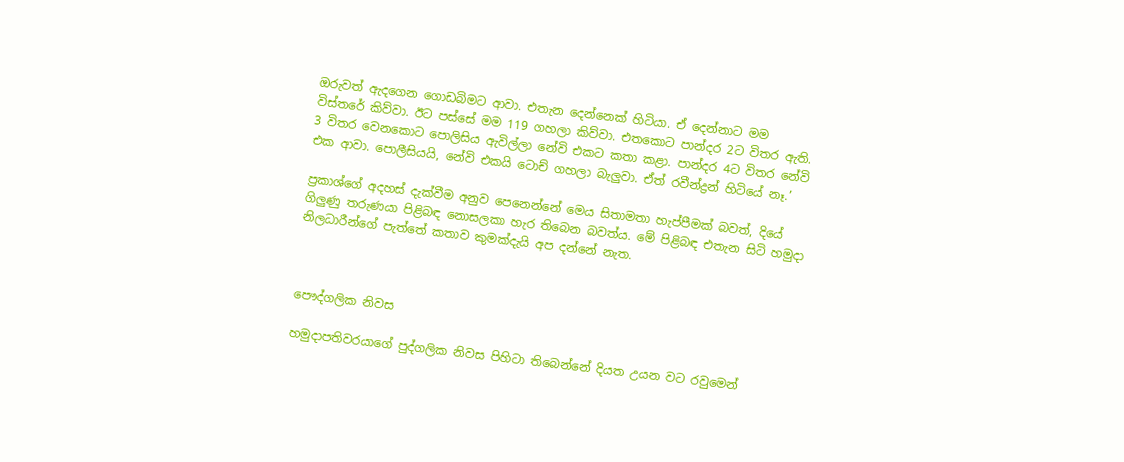ඔරුවත් ඇදගෙන ගොඩබිමට ආවා. එතැන දෙන්නෙක් හිටියා. ඒ දෙන්නාට මම විස්තරේ කිව්වා. ඊට පස්සේ මම 119 ගහලා කිව්වා. එතකොට පාන්දර 2ට විතර ඇති. 3 විතර වෙනකොට පොලිසිය ඇවිල්ලා නේවි එකට කතා කළා. පාන්දර 4ට විතර නේවි එක ආවා. පොලීසියයි, නේවි එකයි ටොච් ගහලා බැලුවා. ඒත් රවීන්ද්‍රන් හිටියේ නෑ.’

ප්‍රකාශ්ගේ අදහස් දැක්වීම අනුව පෙනෙන්නේ මෙය සිතාමතා හැප්පීමක් බවත්, දියේ ගිලුණු තරුණයා පිළිබඳ නොසලකා හැර තිබෙන බවත්ය. මේ පිළිබඳ එතැන සිටි හමුදා නිලධාරීන්ගේ පැත්තේ කතාව කුමක්දැයි අප දන්නේ නැත.



පෞද්ගලික නිවස

හමුදාපතිවරයාගේ පුද්ගලික නිවස පිහිටා තිබෙන්නේ දියත උයන වට රවුමෙන්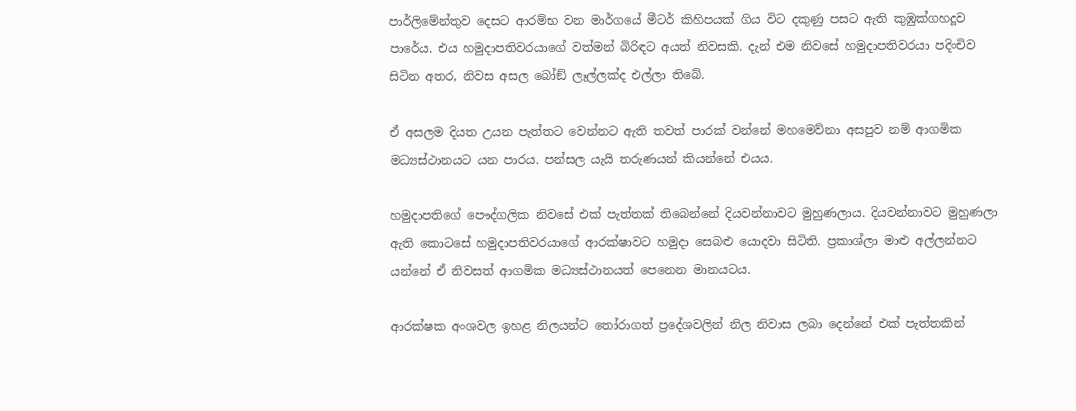පාර්ලිමේන්තුව දෙසට ආරම්භ වන මාර්ගයේ මීටර් කිහිපයක් ගිය විට දකුණු පසට ඇති කුඹුක්ගහදූව පාරේය. එය හමුදාපතිවරයාගේ වත්මන් බිරිඳට අයත් නිවසකි. දැන් එම නිවසේ හමුදාපතිවරයා පදිංචිව සිටින අතර, නිවස අසල බෝඞ් ලෑල්ලක්ද එල්ලා තිබේ.

ඒ අසලම දියත උයන පැත්තට වෙන්නට ඇති තවත් පාරක් වන්නේ මහමෙව්නා අසපුව නම් ආගමික මධ්‍යස්ථානයට යන පාරය. පන්සල යැයි තරුණයන් කියන්නේ එයය.

හමුදාපතිගේ පෞද්ගලික නිවසේ එක් පැත්තක් තිබෙන්නේ දියවන්නාවට මුහුණලාය. දියවන්නාවට මුහුණලා ඇති කොටසේ හමුදාපතිවරයාගේ ආරක්ෂාවට හමුදා සෙබළු යොදවා සිටිති. ප්‍රකාශ්ලා මාළු අල්ලන්නට යන්නේ ඒ නිවසත් ආගමික මධ්‍යස්ථානයත් පෙනෙන මානයටය.

ආරක්ෂක අංශවල ඉහළ නිලයන්ට තෝරාගත් ප්‍රදේශවලින් නිල නිවාස ලබා දෙන්නේ එක් පැත්තකින්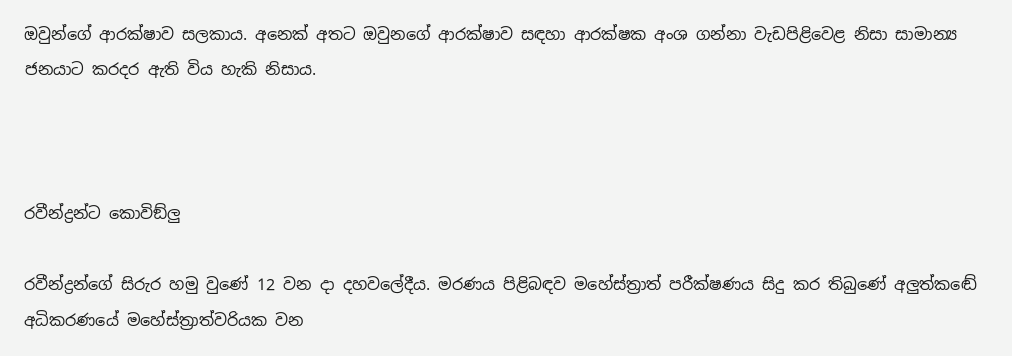ඔවුන්ගේ ආරක්ෂාව සලකාය. අනෙක් අතට ඔවුනගේ ආරක්ෂාව සඳහා ආරක්ෂක අංශ ගන්නා වැඩපිළිවෙළ නිසා සාමාන්‍ය ජනයාට කරදර ඇති විය හැකි නිසාය.



රවීන්ද්‍රන්ට කොවිඞ්ලු

රවීන්ද්‍රන්ගේ සිරුර හමු වුණේ 12 වන දා දහවලේදීය. මරණය පිළිබඳව මහේස්ත්‍රාත් පරීක්ෂණය සිදු කර තිබුණේ අලුත්කඬේ අධිකරණයේ මහේස්ත්‍රාත්වරියක වන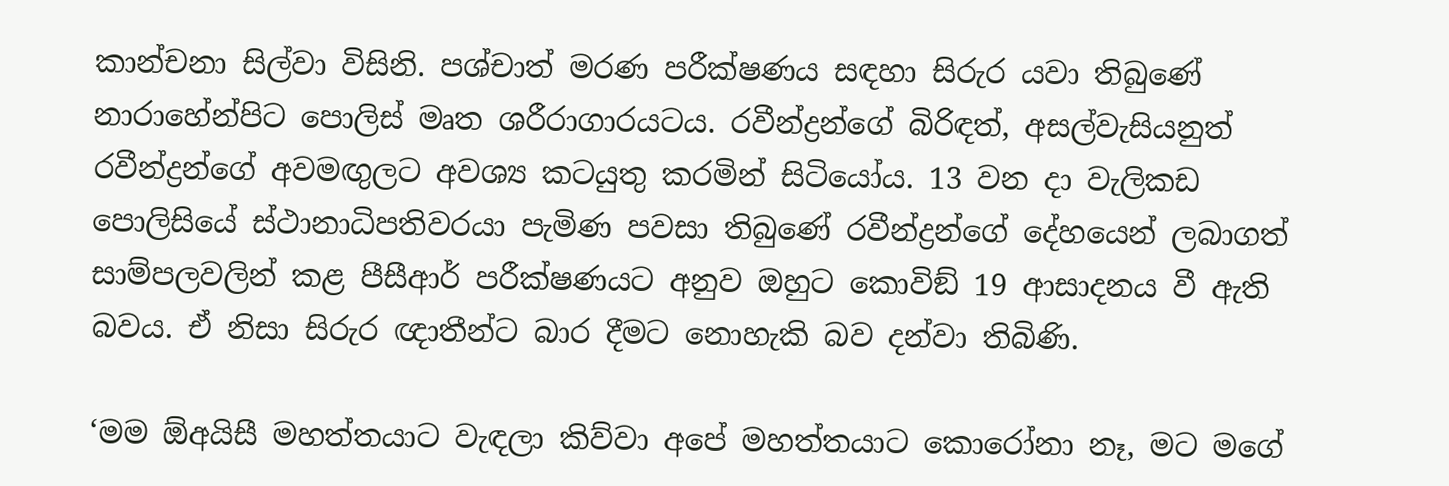කාන්චනා සිල්වා විසිනි. පශ්චාත් මරණ පරීක්ෂණය සඳහා සිරුර යවා තිබුණේ නාරාහේන්පිට පොලිස් මෘත ශරීරාගාරයටය. රවීන්ද්‍රන්ගේ බිරිඳත්, අසල්වැසියනුත් රවීන්ද්‍රන්ගේ අවමඟුලට අවශ්‍ය කටයුතු කරමින් සිටියෝය. 13 වන දා වැලිකඩ පොලිසියේ ස්ථානාධිපතිවරයා පැමිණ පවසා තිබුණේ රවීන්ද්‍රන්ගේ දේහයෙන් ලබාගත් සාම්පලවලින් කළ පීසීආර් පරීක්ෂණයට අනුව ඔහුට කොවිඞ් 19 ආසාදනය වී ඇති බවය. ඒ නිසා සිරුර ඥාතීන්ට බාර දීමට නොහැකි බව දන්වා තිබිණි.

‘මම ඕඅයිසී මහත්තයාට වැඳලා කිව්වා අපේ මහත්තයාට කොරෝනා නෑ, මට මගේ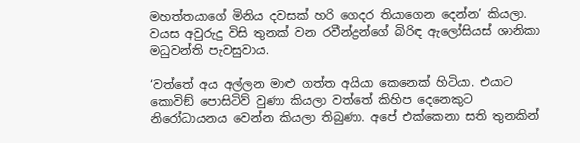මහත්තයාගේ මිනිය දවසක් හරි ගෙදර තියාගෙන දෙන්න’ කියලා. වයස අවුරුදු විසි තුනක් වන රවීන්ද්‍රන්ගේ බිරිඳ ඇලෝසියස් ශානිකා මධුවන්ති පැවසුවාය.

‘වත්තේ අය අල්ලන මාළු ගත්ත අයියා කෙනෙක් හිටියා. එයාට කොවිඞ් පොසිටිව් වුණා කියලා වත්තේ කිහිප දෙනෙකුට නිරෝධායනය වෙන්න කියලා තිබුණා. අපේ එක්කෙනා සති තුනකින්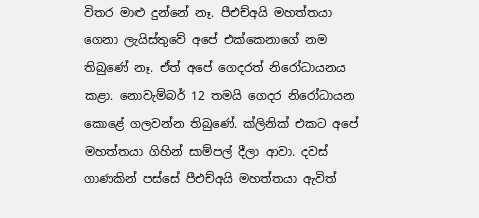විතර මාළු දුන්නේ නෑ. පීඑච්අයි මහත්තයා ගෙනා ලැයිස්තුවේ අපේ එක්කෙනාගේ නම තිබුණේ නෑ. ඒත් අපේ ගෙදරත් නිරෝධායනය කළා. නොවැම්බර් 12 තමයි ගෙදර නිරෝධායන කොළේ ගලවන්න තිබුණේ. ක්ලිනික් එකට අපේ මහත්තයා ගිහින් සාම්පල් දීලා ආවා. දවස් ගාණකින් පස්සේ පීඑච්අයි මහත්තයා ඇවිත්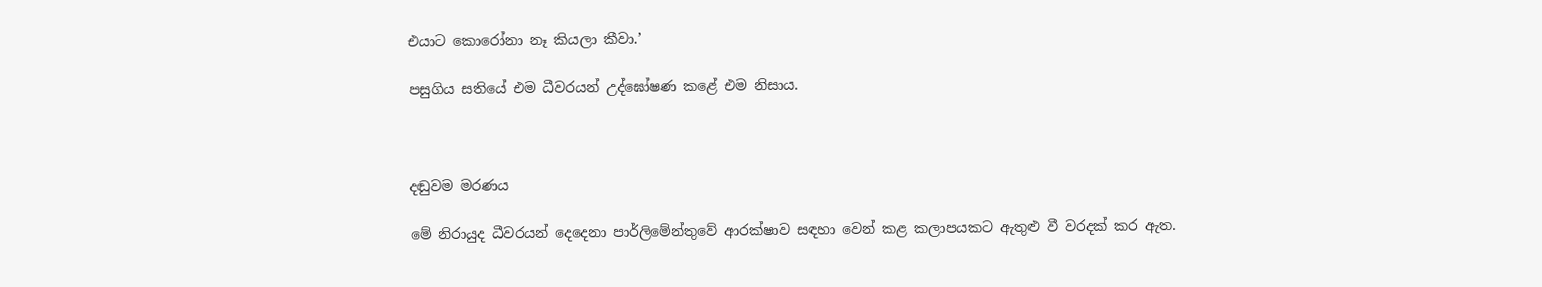එයාට කොරෝනා නෑ කියලා කීවා.’

පසුගිය සතියේ එම ධීවරයන් උද්ඝෝෂණ කළේ එම නිසාය.



දඬුවම මරණය

මේ නිරායුද ධීවරයන් දෙදෙනා පාර්ලිමේන්තුවේ ආරක්ෂාව සඳහා වෙන් කළ කලාපයකට ඇතුළු වී වරදක් කර ඇත.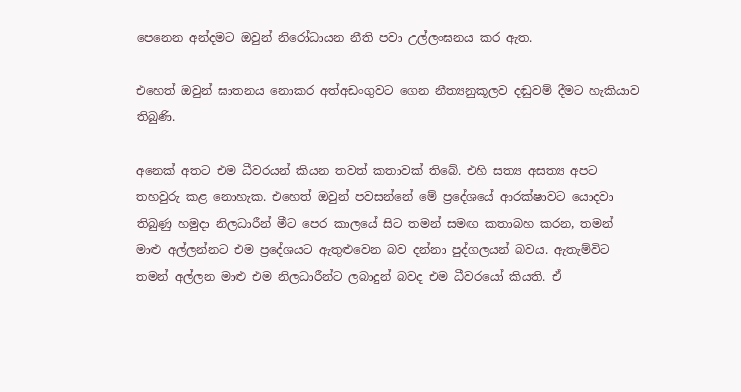පෙනෙන අන්දමට ඔවුන් නිරෝධායන නීති පවා උල්ලංඝනය කර ඇත.

එහෙත් ඔවුන් ඝාතනය නොකර අත්අඩංගුවට ගෙන නීත්‍යනුකූලව දඬුවම් දීමට හැකියාව තිබුණි.

අනෙක් අතට එම ධීවරයන් කියන තවත් කතාවක් තිබේ. එහි සත්‍ය අසත්‍ය අපට තහවුරු කළ නොහැක. එහෙත් ඔවුන් පවසන්නේ මේ ප්‍රදේශයේ ආරක්ෂාවට යොදවා තිබුණු හමුදා නිලධාරීන් මීට පෙර කාලයේ සිට තමන් සමඟ කතාබහ කරන, තමන් මාළු අල්ලන්නට එම ප්‍රදේශයට ඇතුළුවෙන බව දන්නා පුද්ගලයන් බවය. ඇතැම්විට තමන් අල්ලන මාළු එම නිලධාරීන්ට ලබාදුන් බවද එම ධීවරයෝ කියති. ඒ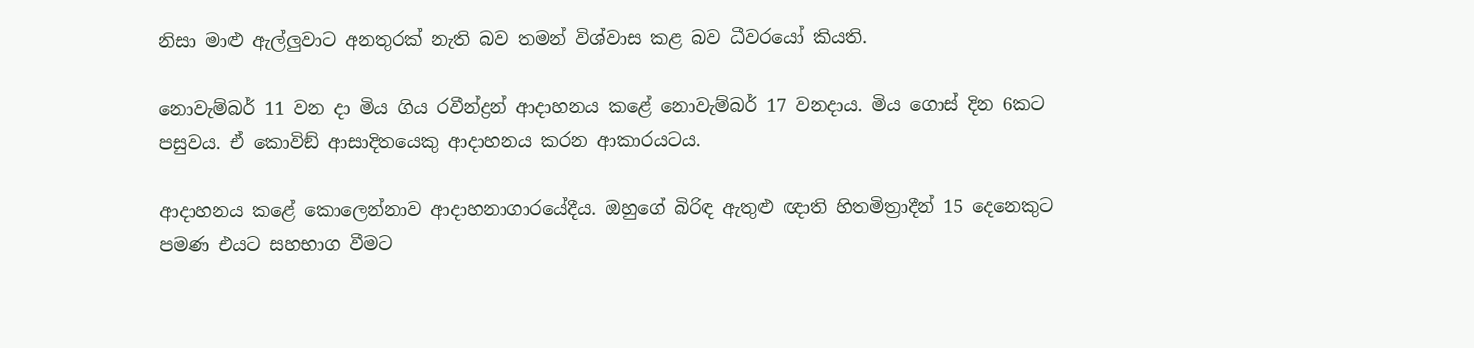නිසා මාළු ඇල්ලුවාට අනතුරක් නැති බව තමන් විශ්වාස කළ බව ධීවරයෝ කියති.

නොවැම්බර් 11 වන දා මිය ගිය රවීන්ද්‍රන් ආදාහනය කළේ නොවැම්බර් 17 වනදාය. මිය ගොස් දින 6කට පසුවය. ඒ කොවිඞ් ආසාදිතයෙකු ආදාහනය කරන ආකාරයටය.

ආදාහනය කළේ කොලෙන්නාව ආදාහනාගාරයේදීය. ඔහුගේ බිරිඳ ඇතුළු ඥාති හිතමිත්‍රාදීන් 15 දෙනෙකුට පමණ එයට සහභාග වීමට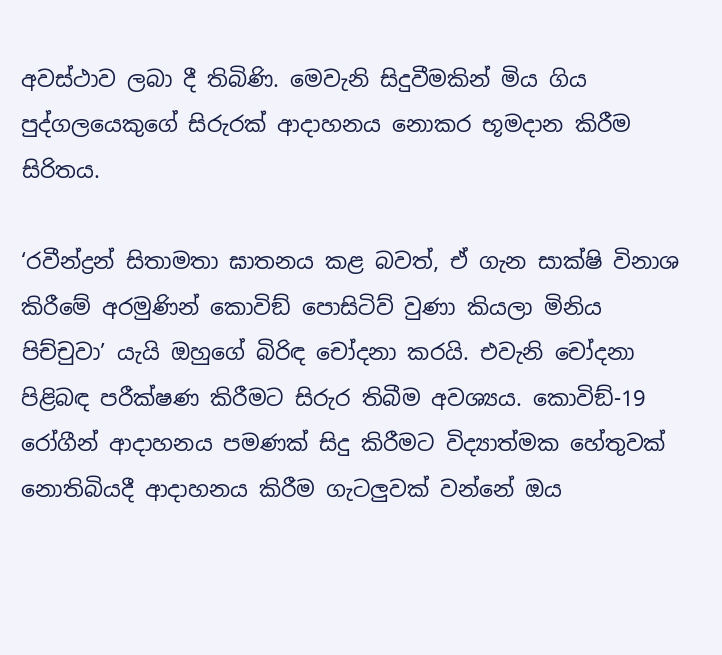අවස්ථාව ලබා දී තිබිණි. මෙවැනි සිදුවීමකින් මිය ගිය පුද්ගලයෙකුගේ සිරුරක් ආදාහනය නොකර භූමදාන කිරීම සිරිතය.

‘රවීන්ද්‍රන් සිතාමතා ඝාතනය කළ බවත්, ඒ ගැන සාක්ෂි විනාශ කිරීමේ අරමුණින් කොවිඞ් පොසිටිව් වුණා කියලා මිනිය පිච්චුවා’ යැයි ඔහුගේ බිරිඳ චෝදනා කරයි. එවැනි චෝදනා පිළිබඳ පරීක්ෂණ කිරීමට සිරුර තිබීම අවශ්‍යය. කොවිඞ්-19 රෝගීන් ආදාහනය පමණක් සිදු කිරීමට විද්‍යාත්මක හේතුවක් නොතිබියදී ආදාහනය කිරීම ගැටලුවක් වන්නේ ඔය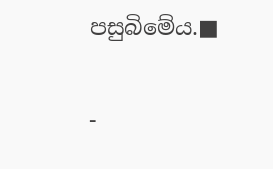පසුබිමේය.■

-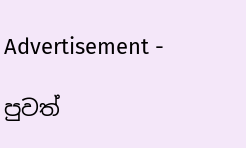Advertisement -

පුවත්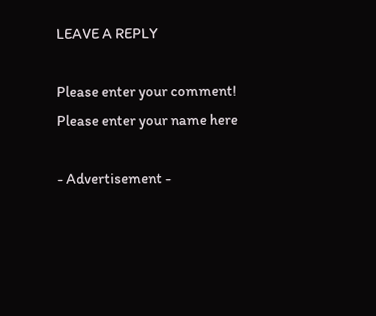LEAVE A REPLY

Please enter your comment!
Please enter your name here

- Advertisement -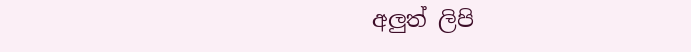අලුත් ලිපි